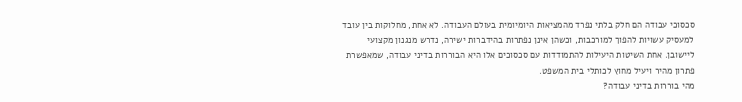סכסוכי עבודה הם חלק בלתי נפרד מהמציאות היומיומית בעולם העבודה. לא אחת, מחלוקות בין עובד למעסיק עשויות להפוך למורכבות, וכשהן אינן נפתרות בהידברות ישירה, נדרש מנגנון מקצועי ליישובן. אחת השיטות היעילות להתמודדות עם סכסוכים אלו היא הבוררות בדיני עבודה, שמאפשרת פתרון מהיר ויעיל מחוץ לכותלי בית המשפט.
מהי בוררות בדיני עבודה?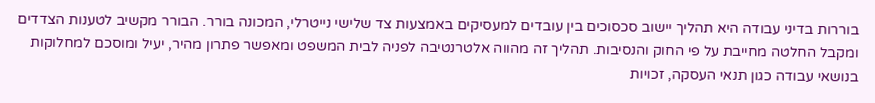בוררות בדיני עבודה היא תהליך יישוב סכסוכים בין עובדים למעסיקים באמצעות צד שלישי נייטרלי, המכונה בורר. הבורר מקשיב לטענות הצדדים ומקבל החלטה מחייבת על פי החוק והנסיבות. תהליך זה מהווה אלטרנטיבה לפניה לבית המשפט ומאפשר פתרון מהיר, יעיל ומוסכם למחלוקות בנושאי עבודה כגון תנאי העסקה, זכויות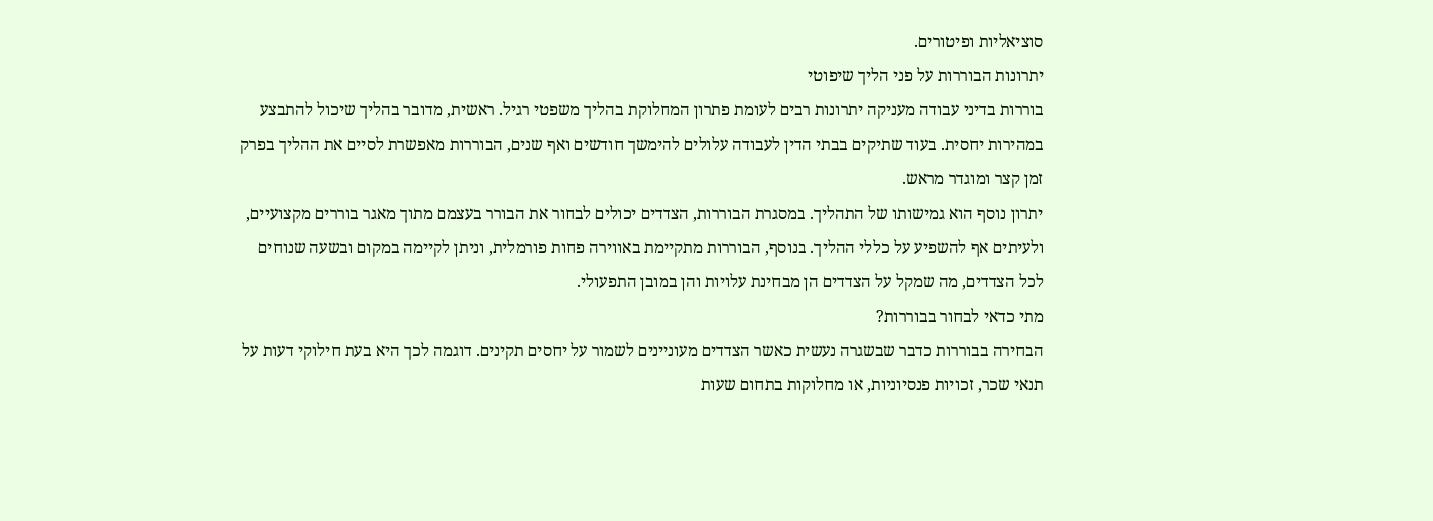סוציאליות ופיטורים.
יתרונות הבוררות על פני הליך שיפוטי
בוררות בדיני עבודה מעניקה יתרונות רבים לעומת פתרון המחלוקת בהליך משפטי רגיל. ראשית, מדובר בהליך שיכול להתבצע במהירות יחסית. בעוד שתיקים בבתי הדין לעבודה עלולים להימשך חודשים ואף שנים, הבוררות מאפשרת לסיים את ההליך בפרק זמן קצר ומוגדר מראש.
יתרון נוסף הוא גמישותו של התהליך. במסגרת הבוררות, הצדדים יכולים לבחור את הבורר בעצמם מתוך מאגר בוררים מקצועיים, ולעיתים אף להשפיע על כללי ההליך. בנוסף, הבוררות מתקיימת באווירה פחות פורמלית, וניתן לקיימה במקום ובשעה שנוחים לכל הצדדים, מה שמקל על הצדדים הן מבחינת עלויות והן במובן התפעולי.
מתי כדאי לבחור בבוררות?
הבחירה בבוררות כדבר שבשגרה נעשית כאשר הצדדים מעוניינים לשמור על יחסים תקינים. דוגמה לכך היא בעת חילוקי דעות על תנאי שכר, זכויות פנסיוניות, או מחלוקות בתחום שעות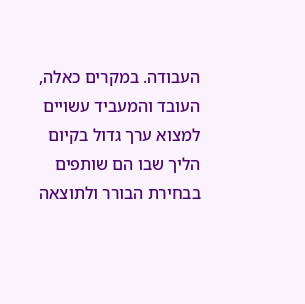העבודה. במקרים כאלה, העובד והמעביד עשויים למצוא ערך גדול בקיום הליך שבו הם שותפים בבחירת הבורר ולתוצאה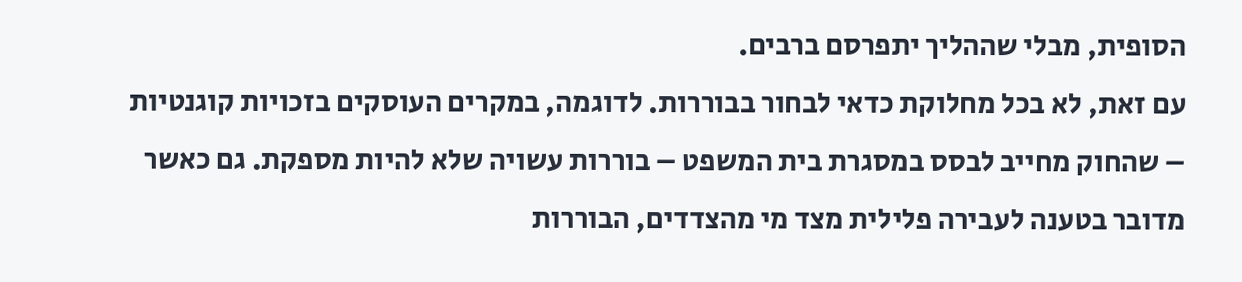הסופית, מבלי שההליך יתפרסם ברבים.
עם זאת, לא בכל מחלוקת כדאי לבחור בבוררות. לדוגמה, במקרים העוסקים בזכויות קוגנטיות – שהחוק מחייב לבסס במסגרת בית המשפט – בוררות עשויה שלא להיות מספקת. גם כאשר מדובר בטענה לעבירה פלילית מצד מי מהצדדים, הבוררות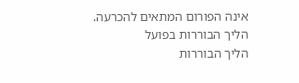אינה הפורום המתאים להכרעה.
הליך הבוררות בפועל
הליך הבוררות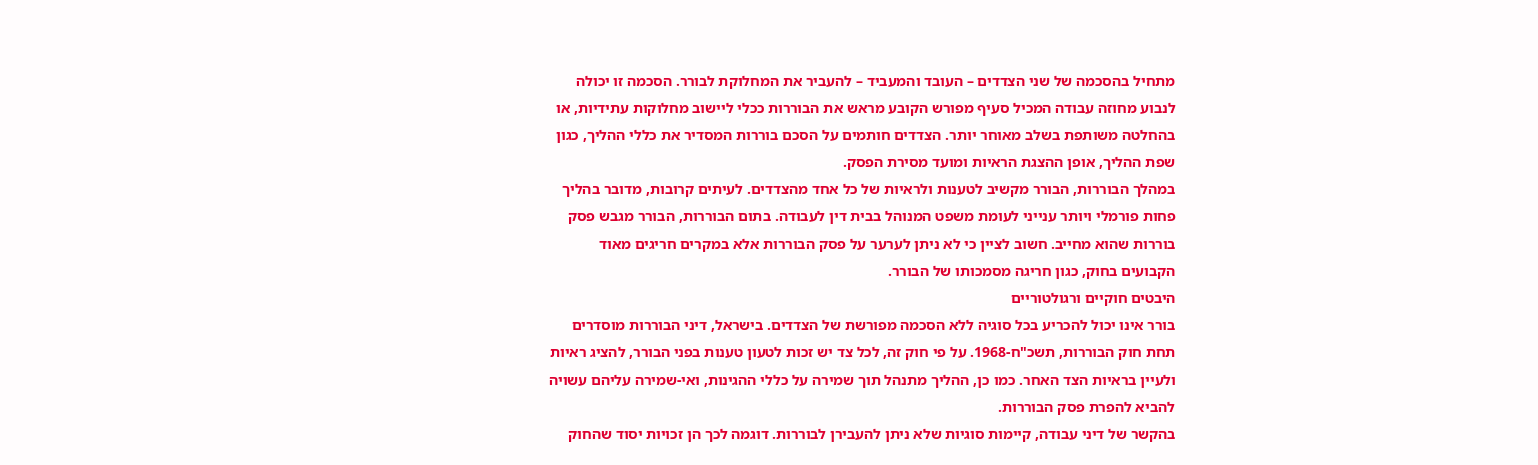מתחיל בהסכמה של שני הצדדים – העובד והמעביד – להעביר את המחלוקת לבורר. הסכמה זו יכולה לנבוע מחוזה עבודה המכיל סעיף מפורש הקובע מראש את הבוררות ככלי ליישוב מחלוקות עתידיות, או בהחלטה משותפת בשלב מאוחר יותר. הצדדים חותמים על הסכם בוררות המסדיר את כללי ההליך, כגון שפת ההליך, אופן ההצגת הראיות ומועד מסירת הפסק.
במהלך הבוררות, הבורר מקשיב לטענות ולראיות של כל אחד מהצדדים. לעיתים קרובות, מדובר בהליך פחות פורמלי ויותר ענייני לעומת משפט המנוהל בבית דין לעבודה. בתום הבוררות, הבורר מגבש פסק בוררות שהוא מחייב. חשוב לציין כי לא ניתן לערער על פסק הבוררות אלא במקרים חריגים מאוד הקבועים בחוק, כגון חריגה מסמכותו של הבורר.
היבטים חוקיים ורגולטוריים
בורר אינו יכול להכריע בכל סוגיה ללא הסכמה מפורשת של הצדדים. בישראל, דיני הבוררות מוסדרים תחת חוק הבוררות, תשכ"ח-1968. על פי חוק זה, לכל צד יש זכות לטעון טענות בפני הבורר, להציג ראיות ולעיין בראיות הצד האחר. כמו כן, ההליך מתנהל תוך שמירה על כללי ההגינות, ואי-שמירה עליהם עשויה להביא להפרת פסק הבוררות.
בהקשר של דיני עבודה, קיימות סוגיות שלא ניתן להעבירן לבוררות. דוגמה לכך הן זכויות יסוד שהחוק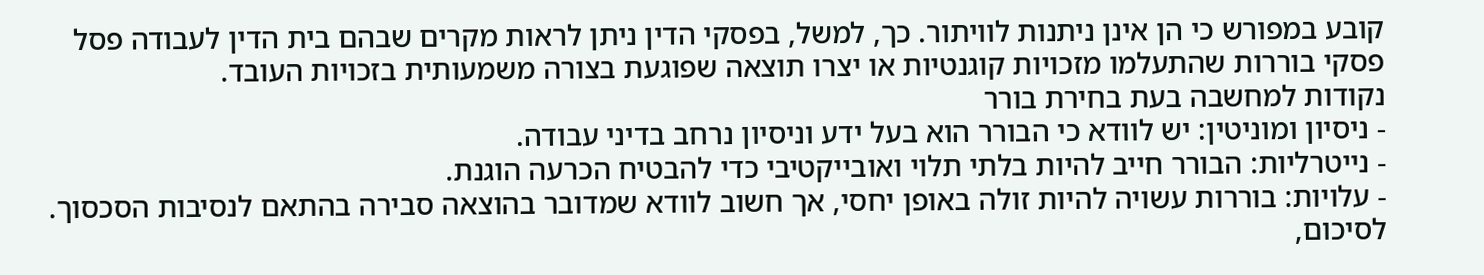קובע במפורש כי הן אינן ניתנות לוויתור. כך, למשל, בפסקי הדין ניתן לראות מקרים שבהם בית הדין לעבודה פסל פסקי בוררות שהתעלמו מזכויות קוגנטיות או יצרו תוצאה שפוגעת בצורה משמעותית בזכויות העובד.
נקודות למחשבה בעת בחירת בורר
- ניסיון ומוניטין: יש לוודא כי הבורר הוא בעל ידע וניסיון נרחב בדיני עבודה.
- נייטרליות: הבורר חייב להיות בלתי תלוי ואובייקטיבי כדי להבטיח הכרעה הוגנת.
- עלויות: בוררות עשויה להיות זולה באופן יחסי, אך חשוב לוודא שמדובר בהוצאה סבירה בהתאם לנסיבות הסכסוך.
לסיכום,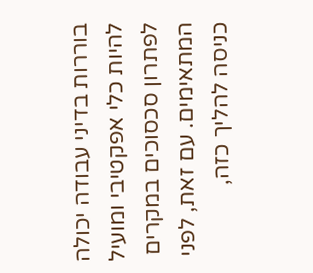בוררות בדיני עבודה יכולה להיות כלי אפקטיבי ומועיל לפתרון סכסוכים במקרים המתאימים. עם זאת, לפני כניסה להליך כזה,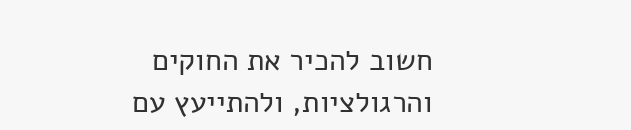חשוב להכיר את החוקים והרגולציות, ולהתייעץ עם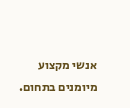אנשי מקצוע מיומנים בתחום.